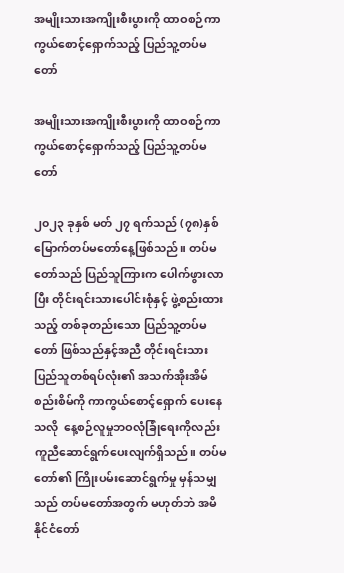အမျိုးသားအကျိုးစီးပွားကို ထာဝစဉ်ကာကွယ်စောင့်ရှောက်သည့် ပြည်သူ့တပ်မတော်

အမျိုးသားအကျိုးစီးပွားကို ထာဝစဉ်ကာကွယ်စောင့်ရှောက်သည့် ပြည်သူ့တပ်မတော်

၂၀၂၃ ခုနှစ် မတ် ၂၇ ရက်သည် (၇၈)နှစ်မြောက်တပ်မတော်နေ့ဖြစ်သည်။ တပ်မတော်သည် ပြည်သူကြားက ပေါက်ဖွားလာပြီး တိုင်းရင်းသားပေါင်းစုံနှင့် ဖွဲ့စည်းထားသည့် တစ်ခုတည်းသော ပြည်သူ့တပ်မတော် ဖြစ်သည်နှင့်အညီ တိုင်းရင်းသားပြည်သူတစ်ရပ်လုံး၏ အသက်အိုးအိမ်စည်းစိမ်ကို ကာကွယ်စောင့်ရှောက် ပေးနေသလို  နေ့စဉ်လူမှုဘဝလုံခြုံရေးကိုလည်း ကူညီဆောင်ရွက်ပေးလျက်ရှိသည်။ တပ်မတော်၏ ကြိုးပမ်းဆောင်ရွက်မှု မှန်သမျှသည် တပ်မတော်အတွက် မဟုတ်ဘဲ အမိနိုင်ငံတော်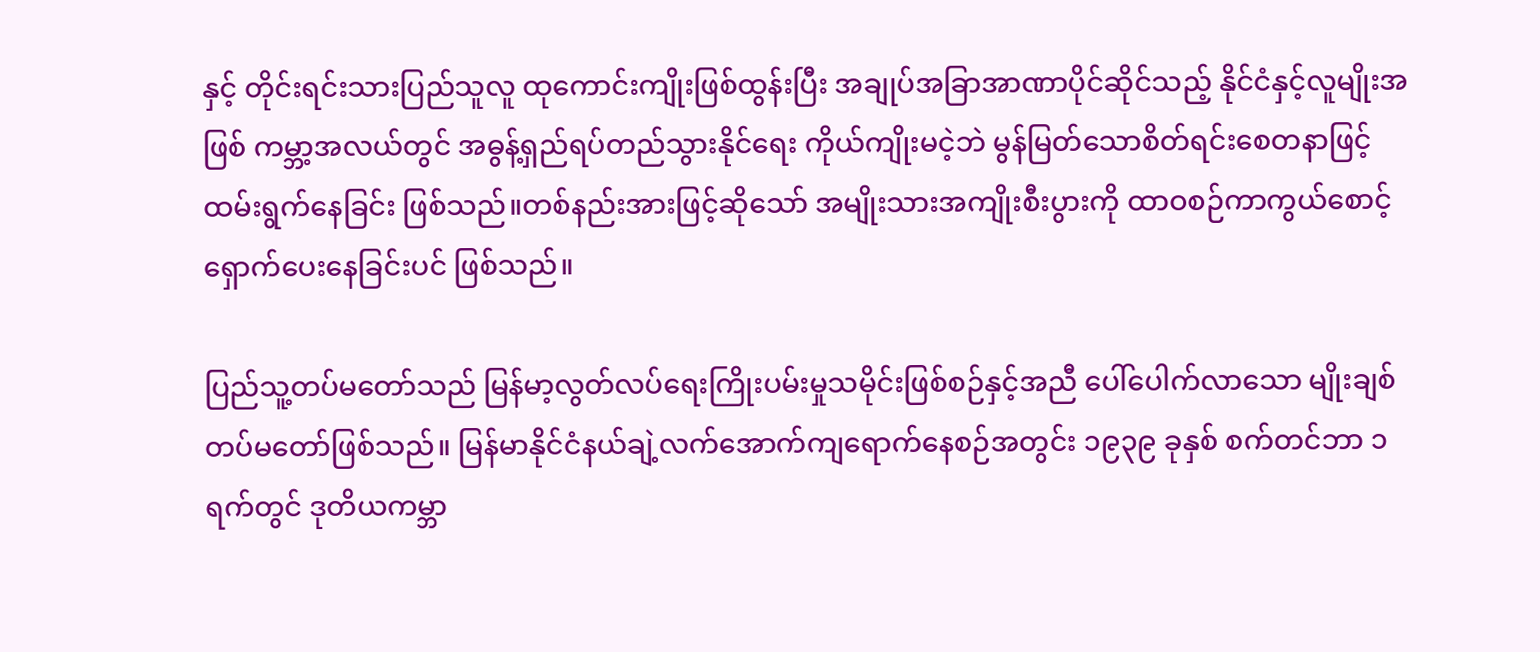နှင့် တိုင်းရင်းသားပြည်သူလူ ထုကောင်းကျိုးဖြစ်ထွန်းပြီး အချုပ်အခြာအာဏာပိုင်ဆိုင်သည့် နိုင်ငံနှင့်လူမျိုးအဖြစ် ကမ္ဘာ့အလယ်တွင် အဓွန့်ရှည်ရပ်တည်သွားနိုင်ရေး ကိုယ်ကျိုးမငဲ့ဘဲ မွန်မြတ်သောစိတ်ရင်းစေတနာဖြင့် ထမ်းရွက်နေခြင်း ဖြစ်သည်။တစ်နည်းအားဖြင့်ဆိုသော် အမျိုးသားအကျိုးစီးပွားကို ထာဝစဉ်ကာကွယ်စောင့်ရှောက်ပေးနေခြင်းပင် ဖြစ်သည်။

ပြည်သူ့တပ်မတော်သည် မြန်မာ့လွတ်လပ်ရေးကြိုးပမ်းမှုသမိုင်းဖြစ်စဉ်နှင့်အညီ ပေါ်ပေါက်လာသော မျိုးချစ်တပ်မတော်ဖြစ်သည်။ မြန်မာနိုင်ငံနယ်ချဲ့လက်အောက်ကျရောက်နေစဉ်အတွင်း ၁၉၃၉ ခုနှစ် စက်တင်ဘာ ၁ ရက်တွင် ဒုတိယကမ္ဘာ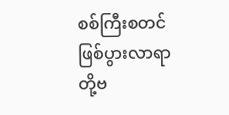စစ်ကြီးစတင်ဖြစ်ပွားလာရာ တို့ဗ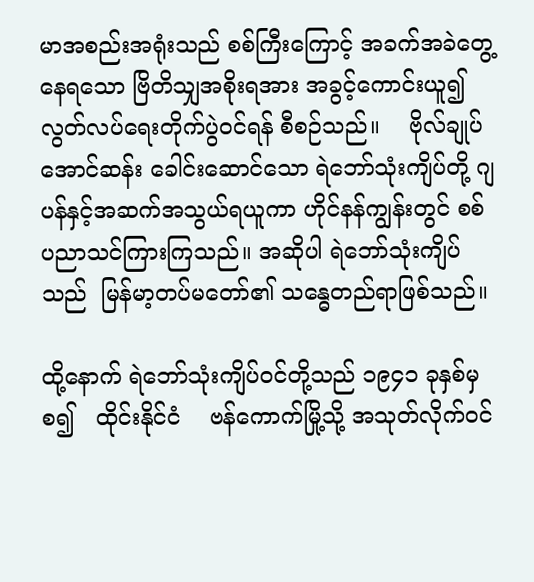မာအစည်းအရုံးသည် စစ်ကြီးကြောင့် အခက်အခဲတွေ့နေရသော ဗြိတိသျှအစိုးရအား အခွင့်ကောင်းယူ၍ လွတ်လပ်ရေးတိုက်ပွဲဝင်ရန် စီစဉ်သည်။    ဗိုလ်ချုပ်အောင်ဆန်း ခေါင်းဆောင်သော ရဲဘော်သုံးကျိပ်တို့ ဂျပန်နှင့်အဆက်အသွယ်ရယူကာ ဟိုင်နန်ကျွန်းတွင် စစ်ပညာသင်ကြားကြသည်။ အဆိုပါ ရဲဘော်သုံးကျိပ်သည်  မြန်မာ့တပ်မတော်၏ သန္ဓေတည်ရာဖြစ်သည်။

ထို့နောက် ရဲဘော်သုံးကျိပ်ဝင်တို့သည် ၁၉၄၁ ခုနှစ်မှစ၍   ထိုင်းနိုင်ငံ    ဗန်ကောက်မြို့သို့ အသုတ်လိုက်ဝင်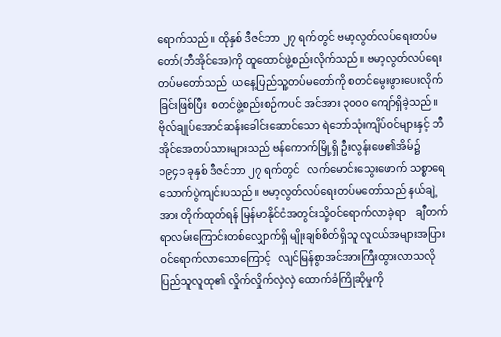ရောက်သည်။ ထိုနှစ် ဒီဇင်ဘာ ၂၇ ရက်တွင် ဗမာ့လွတ်လပ်ရေးတပ်မတော်(ဘီအိုင်အေ)ကို ထူထောင်ဖွဲ့စည်းလိုက်သည်။ ဗမာ့လွတ်လပ်ရေး တပ်မတော်သည်  ယနေ့ပြည်သူ့တပ်မတော်ကို စတင်မွေးဖွားပေးလိုက်ခြင်းဖြစ်ပြီး  စတင်ဖွဲ့စည်းစဉ်ကပင် အင်အား ၃၀၀၀ ကျော်ရှိခဲ့သည်။     ဗိုလ်ချုပ်အောင်ဆန်းခေါင်းဆောင်သော ရဲဘော်သုံးကျိပ်ဝင်များနှင့် ဘီအိုင်အေတပ်သားများသည် ဗန်ကောက်မြို့ရှိ ဦးလွန်းဖေ၏အိမ်၌ ၁၉၄၁ ခုနှစ် ဒီဇင်ဘာ ၂၇ ရက်တွင်   လက်မောင်းသွေးဖောက် သစ္စာရေသောက်ပွဲကျင်းပသည်။ ဗမာ့လွတ်လပ်ရေးတပ်မတော်သည် နယ်ချဲ့အား တိုက်ထုတ်ရန် မြန်မာနိုင်ငံအတွင်းသို့ဝင်ရောက်လာခဲ့ရာ    ချီတက်ရာလမ်းကြောင်းတစ်လျှောက်ရှိ မျိုးချစ်စိတ်ရှိသူ လူငယ်အများအပြား ဝင်ရောက်လာသောကြောင့်   လျင်မြန်စွာအင်အားကြီးထွားလာသလို ပြည်သူလူထု၏ လှိုက်လှိုက်လှဲလှဲ ထောက်ခံကြိုဆိုမှုကို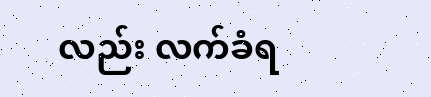လည်း လက်ခံရ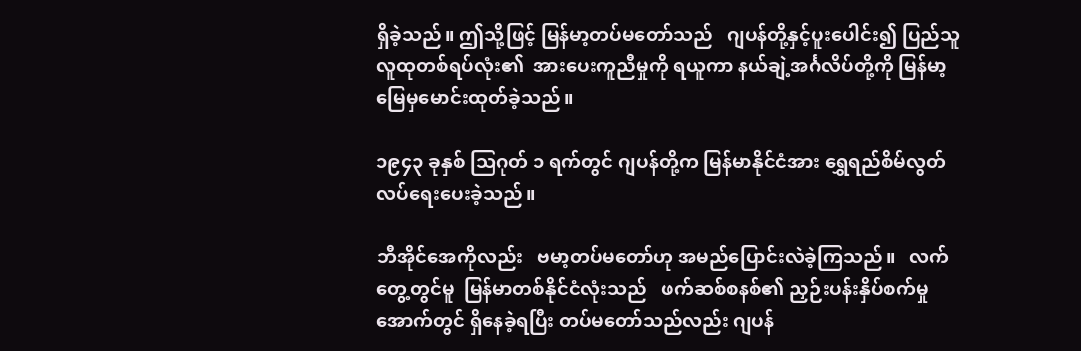ရှိခဲ့သည်။ ဤသို့ဖြင့် မြန်မာ့တပ်မတော်သည်   ဂျပန်တို့နှင့်ပူးပေါင်း၍ ပြည်သူလူထုတစ်ရပ်လုံး၏  အားပေးကူညီမှုကို ရယူကာ နယ်ချဲ့အင်္ဂလိပ်တို့ကို မြန်မာ့မြေမှမောင်းထုတ်ခဲ့သည်။

၁၉၄၃ ခုနှစ် သြဂုတ် ၁ ရက်တွင် ဂျပန်တို့က မြန်မာနိုင်ငံအား ရွှေရည်စိမ်လွတ်လပ်ရေးပေးခဲ့သည်။

ဘီအိုင်အေကိုလည်း   ဗမာ့တပ်မတော်ဟု အမည်ပြောင်းလဲခဲ့ကြသည်။   လက်တွေ့တွင်မူ  မြန်မာတစ်နိုင်ငံလုံးသည်   ဖက်ဆစ်စနစ်၏ ညှဉ်းပန်းနှိပ်စက်မှုအောက်တွင် ရှိနေခဲ့ရပြီး တပ်မတော်သည်လည်း ဂျပန်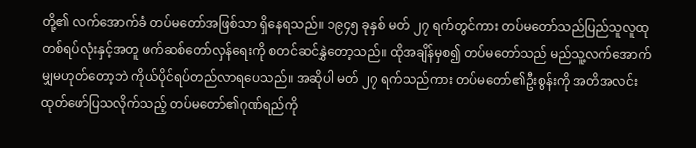တို့၏ လက်အောက်ခံ တပ်မတော်အဖြစ်သာ ရှိနေရသည်။ ၁၉၄၅ ခုနှစ် မတ် ၂၇ ရက်တွင်ကား တပ်မတော်သည်ပြည်သူလူထုတစ်ရပ်လုံးနှင့်အတူ ဖက်ဆစ်တော်လှန်ရေးကို စတင်ဆင်နွှဲတော့သည်။ ထိုအချိန်မှစ၍ တပ်မတော်သည် မည်သူ့လက်အောက်မျှမဟုတ်တော့ဘဲ ကိုယ်ပိုင်ရပ်တည်လာရပေသည်။ အဆိုပါ မတ် ၂၇ ရက်သည်ကား တပ်မတော်၏ဦးစွန်းကို အတိအလင်းထုတ်ဖော်ပြသလိုက်သည့် တပ်မတော်၏ဂုဏ်ရည်ကို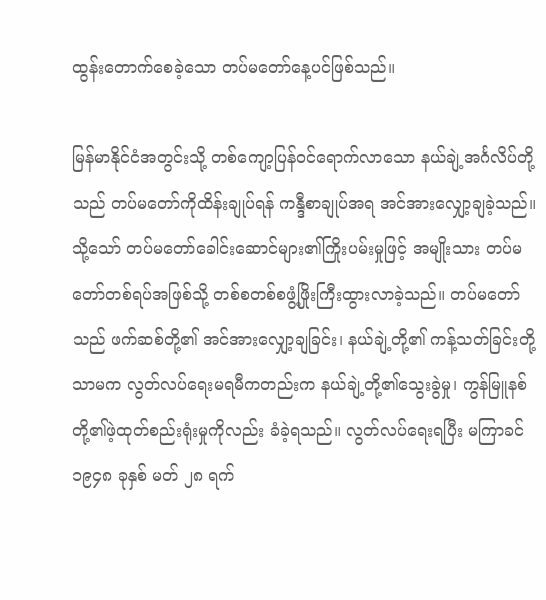ထွန်းတောက်စေခဲ့သော တပ်မတော်နေ့ပင်ဖြစ်သည်။

မြန်မာနိုင်ငံအတွင်းသို့ တစ်ကျော့ပြန်ဝင်ရောက်လာသော နယ်ချဲ့အင်္ဂလိပ်တို့သည် တပ်မတော်ကိုထိန်းချုပ်ရန် ကန္ဒီစာချုပ်အရ အင်အားလျှော့ချခဲ့သည်။ သို့သော် တပ်မတော်ခေါင်းဆောင်များ၏ကြိုးပမ်းမှုဖြင့် အမျိုးသား တပ်မတော်တစ်ရပ်အဖြစ်သို့ တစ်စတစ်စဖွံ့ဖြိုးကြီးထွားလာခဲ့သည်။ တပ်မတော်သည် ဖက်ဆစ်တို့၏ အင်အားလျှော့ချခြင်း၊ နယ်ချဲ့တို့၏ ကန့်သတ်ခြင်းတို့သာမက လွတ်လပ်ရေးမရမီကတည်းက နယ်ချဲ့တို့၏သွေးခွဲမှု၊ ကွန်မြူနစ်တို့၏ဖဲ့ထုတ်စည်းရုံးမှုကိုလည်း ခံခဲ့ရသည်။ လွတ်လပ်ရေးရပြီး မကြာခင် ၁၉၄၈ ခုနှစ် မတ် ၂၈ ရက်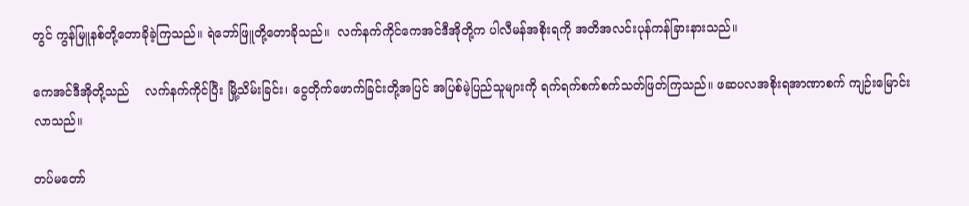တွင် ကွန်မြူနစ်တို့တောခိုခဲ့ကြသည်။ ရဲဘော်ဖြူတို့တောခိုသည်။  လက်နက်ကိုင်ကေအင်ဒီအိုတို့က ပါလီမန်အစိုးရကို အတိအလင်းပုန်ကန်ခြားနားသည်။

ကေအင်ဒီအိုတို့သည်    လက်နက်ကိုင်ပြီး မြို့သိမ်းခြင်း၊ ငွေတိုက်ဖောက်ခြင်းတို့အပြင် အပြစ်မဲ့ပြည်သူများကို ရက်ရက်စက်စက်သတ်ဖြတ်ကြသည်။ ဖဆပလအစိုးရအာဏာစက် ကျဉ်းမြောင်းလာသည်။

တပ်မတော်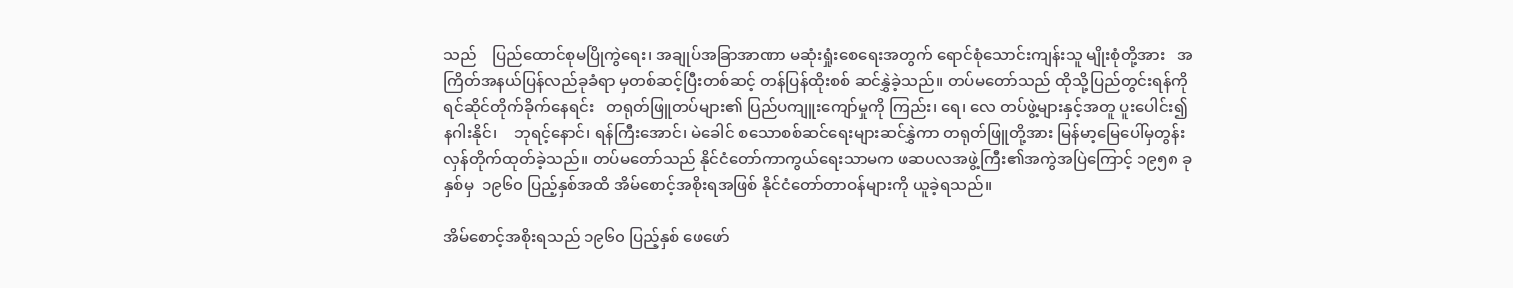သည်    ပြည်ထောင်စုမပြိုကွဲရေး၊ အချုပ်အခြာအာဏာ မဆုံးရှုံးစေရေးအတွက် ရောင်စုံသောင်းကျန်းသူ မျိုးစုံတို့အား   အကြိတ်အနယ်ပြန်လည်ခုခံရာ မှတစ်ဆင့်ပြီးတစ်ဆင့် တန်ပြန်ထိုးစစ် ဆင်နွှဲခဲ့သည်။ တပ်မတော်သည် ထိုသို့ပြည်တွင်းရန်ကို ရင်ဆိုင်တိုက်ခိုက်နေရင်း   တရုတ်ဖြူတပ်များ၏ ပြည်ပကျူးကျော်မှုကို ကြည်း၊ ရေ၊ လေ တပ်ဖွဲ့များနှင့်အတူ ပူးပေါင်း၍  နဂါးနိုင်၊    ဘုရင့်နောင်၊ ရန်ကြီးအောင်၊ မဲခေါင် စသောစစ်ဆင်ရေးများဆင်နွှဲကာ တရုတ်ဖြူတို့အား မြန်မာ့မြေပေါ်မှတွန်းလှန်တိုက်ထုတ်ခဲ့သည်။ တပ်မတော်သည် နိုင်ငံတော်ကာကွယ်ရေးသာမက ဖဆပလအဖွဲ့ကြီး၏အကွဲအပြဲကြောင့် ၁၉၅၈ ခုနှစ်မှ  ၁၉၆၀ ပြည့်နှစ်အထိ အိမ်စောင့်အစိုးရအဖြစ် နိုင်ငံတော်တာဝန်များကို ယူခဲ့ရသည်။

အိမ်စောင့်အစိုးရသည် ၁၉၆၀ ပြည့်နှစ် ဖေဖော်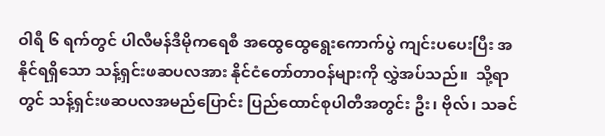ဝါရီ ၆ ရက်တွင် ပါလီမန်ဒီမိုကရေစီ အထွေထွေရွေးကောက်ပွဲ ကျင်းပပေးပြီး အနိုင်ရရှိသော သန့်ရှင်းဖဆပလအား နိုင်ငံတော်တာဝန်များကို လွှဲအပ်သည်။  သို့ရာတွင် သန့်ရှင်းဖဆပလအမည်ပြောင်း ပြည်ထောင်စုပါတီအတွင်း ဦး၊ ဗိုလ်၊ သခင်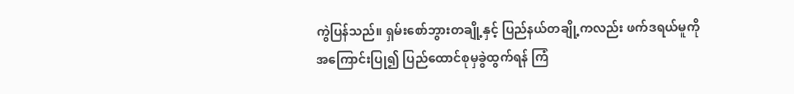ကွဲပြန်သည်။ ရှမ်းစော်ဘွားတချို့နှင့် ပြည်နယ်တချို့ကလည်း ဖက်ဒရယ်မူကို အကြောင်းပြု၍ ပြည်ထောင်စုမှခွဲထွက်ရန် ကြံ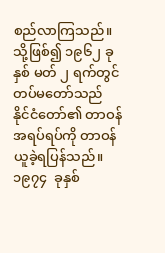စည်လာကြသည်။ သို့ဖြစ်၍ ၁၉၆၂ ခုနှစ် မတ် ၂ ရက်တွင် တပ်မတော်သည် နိုင်ငံတော်၏ တာဝန်အရပ်ရပ်ကို တာဝန်ယူခဲ့ရပြန်သည်။     ၁၉၇၄  ခုနှစ်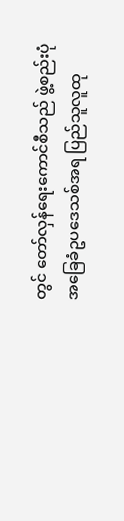တွင် တော်လှန်ရေးကောင်စီသည် ဖွဲ့စည်းပုံအခြေခံဥပဒေသစ်အရ ပြည်သူလူထု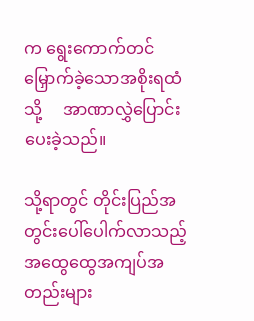က ရွေးကောက်တင်မြှောက်ခဲ့သောအစိုးရထံသို့     အာဏာလွှဲပြောင်းပေးခဲ့သည်။

သို့ရာတွင် တိုင်းပြည်အတွင်းပေါ်ပေါက်လာသည့် အထွေထွေအကျပ်အတည်းများ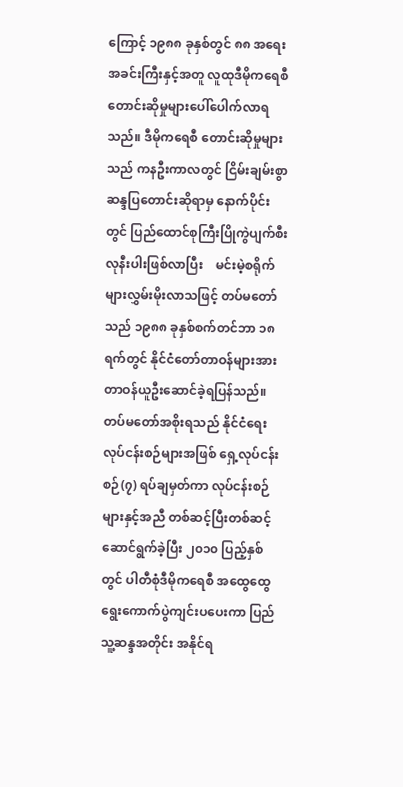ကြောင့် ၁၉၈၈ ခုနှစ်တွင် ၈၈ အရေးအခင်းကြီးနှင့်အတူ လူထုဒီမိုကရေစီတောင်းဆိုမှုများပေါ်ပေါက်လာရသည်။ ဒီမိုကရေစီ တောင်းဆိုမှုများသည် ကနဦးကာလတွင် ငြိမ်းချမ်းစွာ ဆန္ဒပြတောင်းဆိုရာမှ နောက်ပိုင်းတွင် ပြည်ထောင်စုကြီးပြိုကွဲပျက်စီးလုနီးပါးဖြစ်လာပြီး    မင်းမဲ့စရိုက်များလွှမ်းမိုးလာသဖြင့် တပ်မတော်သည် ၁၉၈၈ ခုနှစ်စက်တင်ဘာ ၁၈ ရက်တွင် နိုင်ငံတော်တာဝန်များအား တာဝန်ယူဦးဆောင်ခဲ့ရပြန်သည်။ တပ်မတော်အစိုးရသည် နိုင်ငံရေးလုပ်ငန်းစဉ်များအဖြစ် ရှေ့လုပ်ငန်းစဉ်(၇) ရပ်ချမှတ်ကာ လုပ်ငန်းစဉ်များနှင့်အညီ တစ်ဆင့်ပြီးတစ်ဆင့် ဆောင်ရွက်ခဲ့ပြီး ၂၀၁၀ ပြည့်နှစ်တွင် ပါတီစုံဒီမိုကရေစီ အထွေထွေရွေးကောက်ပွဲကျင်းပပေးကာ ပြည်သူ့ဆန္ဒအတိုင်း အနိုင်ရ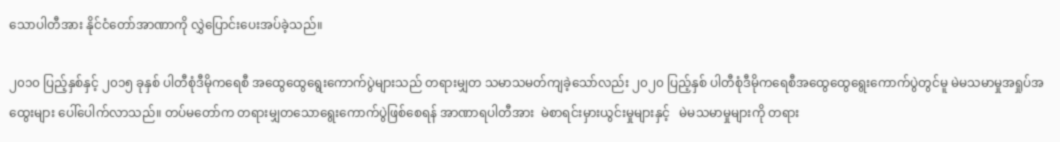သောပါတီအား နိုင်ငံတော်အာဏာကို လွှဲပြောင်းပေးအပ်ခဲ့သည်။

၂၀၁၀ ပြည့်နှစ်နှင့် ၂၀၁၅ ခုနှစ် ပါတီစုံဒီမိုကရေစီ အထွေထွေရွေးကောက်ပွဲများသည် တရားမျှတ သမာသမတ်ကျခဲ့သော်လည်း ၂၀၂၀ ပြည့်နှစ် ပါတီစုံဒီမိုကရေစီအထွေထွေရွေးကောက်ပွဲတွင်မူ မဲမသမာမှုအရှုပ်အထွေးများ ပေါ်ပေါက်လာသည်။ တပ်မတော်က တရားမျှတသောရွေးကောက်ပွဲဖြစ်စေရန် အာဏာရပါတီအား  မဲစာရင်းမှားယွင်းမှုများနှင့်   မဲမသမာမှုများကို တရား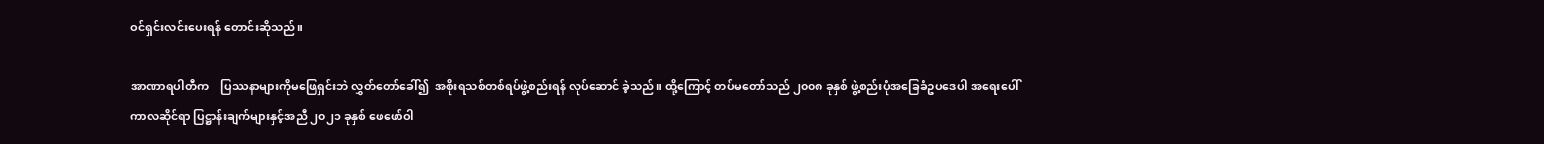ဝင်ရှင်းလင်းပေးရန် တောင်းဆိုသည်။

အာဏာရပါတီက    ပြဿနာများကိုမဖြေရှင်းဘဲ လွှတ်တော်ခေါ်၍  အစိုးရသစ်တစ်ရပ်ဖွဲ့စည်းရန် လုပ်ဆောင် ခဲ့သည်။ ထို့ကြောင့် တပ်မတော်သည် ၂၀၀၈ ခုနှစ် ဖွဲ့စည်းပုံအခြေခံဥပဒေပါ အရေးပေါ် ကာလဆိုင်ရာ ပြဋ္ဌာန်းချက်များနှင့်အညီ ၂၀၂၁ ခုနှစ် ဖေဖော်ဝါ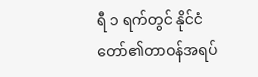ရီ ၁ ရက်တွင် နိုင်ငံတော်၏တာဝန်အရပ်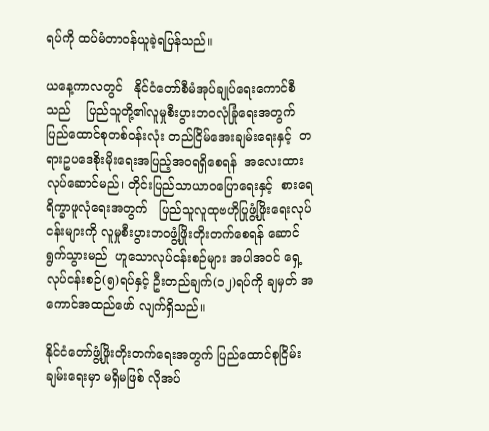ရပ်ကို ထပ်မံတာဝန်ယူခဲ့ရပြန်သည်။

ယနေ့ကာလတွင်   နိုင်ငံတော်စီမံအုပ်ချုပ်ရေးကောင်စီသည်    ပြည်သူတို့၏လူမှုစီးပွားဘဝလုံခြုံရေးအတွက်    ပြည်ထောင်စုတစ်ဝန်းလုံး တည်ငြိမ်အေးချမ်းရေးနှင့်  တရားဥပဒေစိုးမိုးရေးအပြည့်အဝရရှိစေရန်  အလေးထားလုပ်ဆောင်မည်၊ တိုင်းပြည်သာယာဝပြောရေးနှင့်  စားရေရိက္ခာဖူလုံရေးအတွက်   ပြည်သူလူထုဗဟိုပြုဖွံ့ဖြိုးရေးလုပ်ငန်းများကို လူမှုစီးပွားဘဝဖွံ့ဖြိုးတိုးတက်စေရန် ဆောင်ရွက်သွားမည်  ဟူသောလုပ်ငန်းစဉ်များ အပါအဝင် ရှေ့လုပ်ငန်းစဉ်(၅)ရပ်နှင့် ဦးတည်ချက်(၁၂)ရပ်ကို ချမှတ် အကောင်အထည်ဖော် လျက်ရှိသည်။

နိုင်ငံတော်ဖွံ့ဖြိုးတိုးတက်ရေးအတွက် ပြည်ထောင်စုငြိမ်းချမ်းရေးမှာ မရှိမဖြစ် လိုအပ်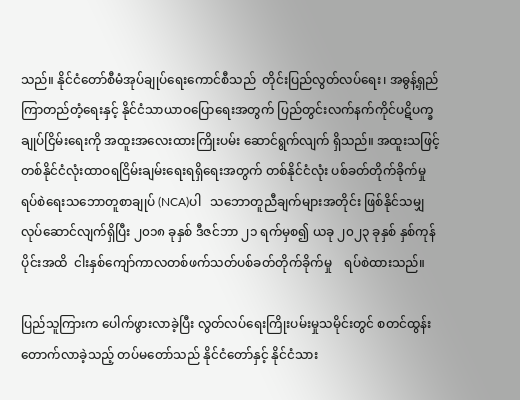သည်။ နိုင်ငံတော်စီမံအုပ်ချုပ်ရေးကောင်စီသည်  တိုင်းပြည်လွတ်လပ်ရေး၊ အဓွန့်ရှည်ကြာတည်တံ့ရေးနှင့် နိုင်ငံသာယာဝပြောရေးအတွက် ပြည်တွင်းလက်နက်ကိုင်ပဋိပက္ခချုပ်ငြိမ်းရေးကို အထူးအလေးထားကြိုးပမ်း ဆောင်ရွက်လျက် ရှိသည်။ အထူးသဖြင့် တစ်နိုင်ငံလုံးထာဝရငြိမ်းချမ်းရေးရရှိရေးအတွက် တစ်နိုင်ငံလုံး ပစ်ခတ်တိုက်ခိုက်မှု ရပ်စဲရေးသဘောတူစာချုပ် (NCA)ပါ   သဘောတူညီချက်များအတိုင်း ဖြစ်နိုင်သမျှ လုပ်ဆောင်လျက်ရှိပြီး ၂၀၁၈ ခုနှစ် ဒီဇင်ဘာ ၂၁ ရက်မှစ၍ ယခု ၂၀၂၃ ခုနှစ် နှစ်ကုန်ပိုင်းအထိ  ငါးနှစ်ကျော်ကာလတစ်ဖက်သတ်ပစ်ခတ်တိုက်ခိုက်မှု    ရပ်စဲထားသည်။

ပြည်သူကြားက ပေါက်ဖွားလာခဲ့ပြီး လွတ်လပ်ရေးကြိုးပမ်းမှုသမိုင်းတွင် စတင်ထွန်းတောက်လာခဲ့သည့် တပ်မတော်သည် နိုင်ငံတော်နှင့် နိုင်ငံသား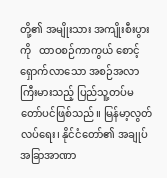တို့၏ အမျိုးသား အကျိုးစီးပွားကို   ထာဝစဉ်ကာကွယ် စောင့်ရှောက်လာသော အစဉ်အလာကြီးမားသည့် ပြည်သူ့တပ်မတော်ပင်ဖြစ်သည်။ မြန်မာ့လွတ်လပ်ရေး၊ နိုင်ငံတော်၏ အချုပ်အခြာအာဏာ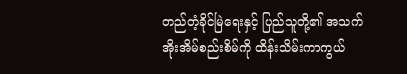တည်တံ့ခိုင်မြဲရေးနှင့် ပြည်သူတို့၏ အသက်အိုးအိမ်စည်းစိမ်ကို ထိန်းသိမ်းကာကွယ်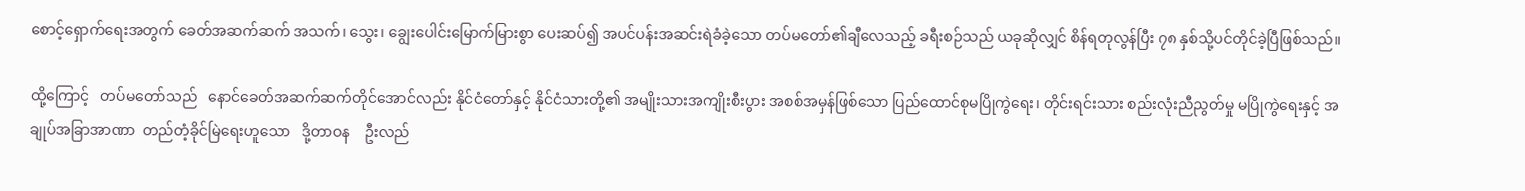စောင့်ရှောက်ရေးအတွက် ခေတ်အဆက်ဆက် အသက်၊ သွေး၊ ချွေးပေါင်းမြောက်မြားစွာ ပေးဆပ်၍ အပင်ပန်းအဆင်းရဲခံခဲ့သော တပ်မတော်၏ချီလေသည့် ခရီးစဉ်သည် ယခုဆိုလျှင် စိန်ရတုလွန်ပြီး ၇၈ နှစ်သို့ပင်တိုင်ခဲ့ပြီဖြစ်သည်။

ထို့ကြောင့်   တပ်မတော်သည်   နောင်ခေတ်အဆက်ဆက်တိုင်အောင်လည်း နိုင်ငံတော်နှင့် နိုင်ငံသားတို့၏ အမျိုးသားအကျိုးစီးပွား အစစ်အမှန်ဖြစ်သော ပြည်ထောင်စုမပြိုကွဲရေး၊ တိုင်းရင်းသား စည်းလုံးညီညွတ်မှု မပြိုကွဲရေးနှင့် အချုပ်အခြာအာဏာ  တည်တံ့ခိုင်မြဲရေးဟူသော   ဒို့တာဝန    ဦးလည်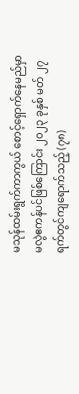မသုန်ထမ်းရွက်ကာကွယ် စောင့်ရှောက်နေမည်မှာ မလွဲဧကန်ပင်ဖြစ်ကြောင်း ၂၀၂၃ ခုနှစ် မတ် ၂၇ ရက်တွင်ကျရောက်သည့် (၇၈)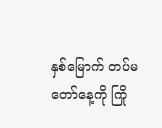နှစ်မြောက် တပ်မတော်နေ့ကို ကြို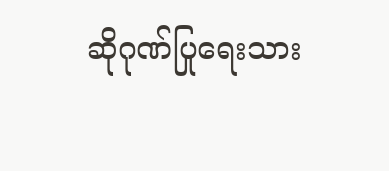ဆိုဂုဏ်ပြုရေးသား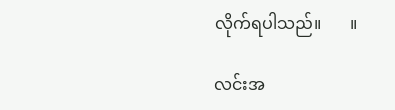လိုက်ရပါသည်။       ။

လင်းအ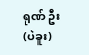ရုဏ် ဦး (ပဲခူး)